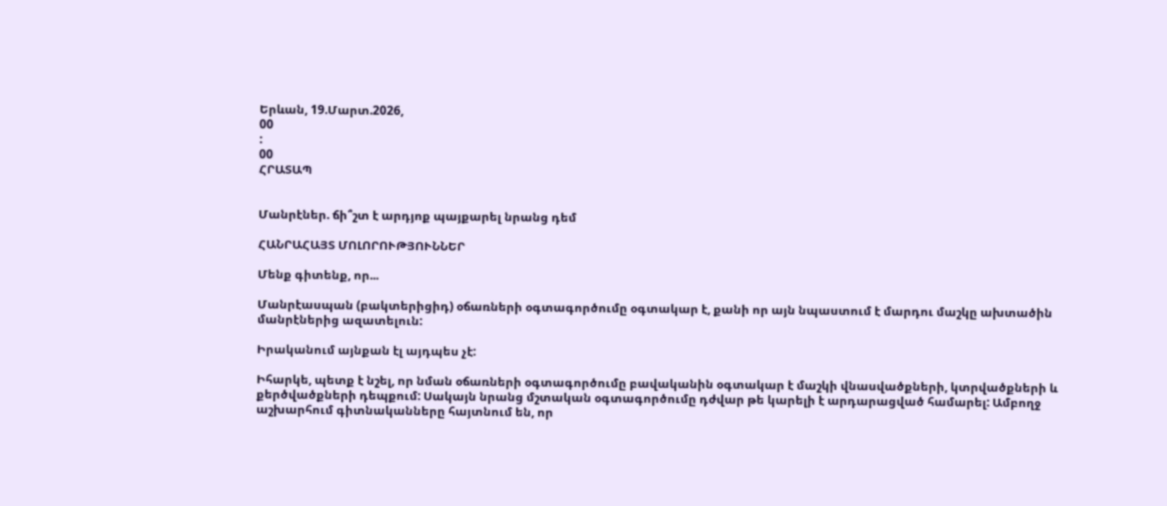Երևան, 19.Մարտ.2026,
00
:
00
ՀՐԱՏԱՊ


Մանրէներ. ճի՞շտ է արդյոք պայքարել նրանց դեմ

ՀԱՆՐԱՀԱՅՏ ՄՈԼՈՐՈՒԹՅՈՒՆՆԵՐ

Մենք գիտենք, որ...

Մանրէասպան (բակտերիցիդ) օճառների օգտագործումը օգտակար է, քանի որ այն նպաստում է մարդու մաշկը ախտածին մանրէներից ազատելուն:

Իրականում այնքան էլ այդպես չէ:

Իհարկե, պետք է նշել, որ նման օճառների օգտագործումը բավականին օգտակար է մաշկի վնասվածքների, կտրվածքների և քերծվածքների դեպքում: Սակայն նրանց մշտական օգտագործումը դժվար թե կարելի է արդարացված համարել: Ամբողջ աշխարհում գիտնականները հայտնում են, որ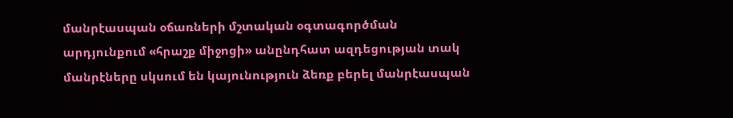մանրէասպան օճառների մշտական օգտագործման արդյունքում «հրաշք միջոցի» անընդհատ ազդեցության տակ մանրէները սկսում են կայունություն ձեռք բերել մանրէասպան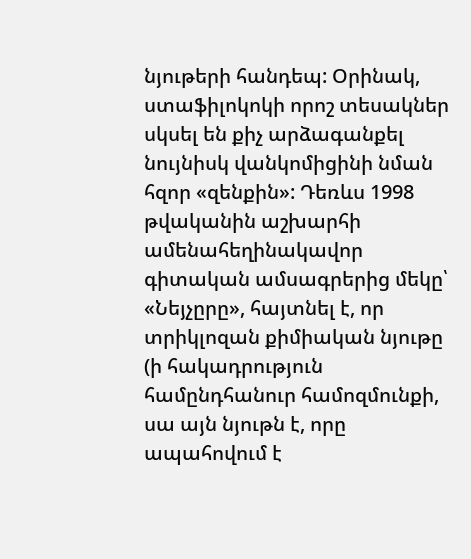նյութերի հանդեպ: Օրինակ, ստաֆիլոկոկի որոշ տեսակներ սկսել են քիչ արձագանքել նույնիսկ վանկոմիցինի նման հզոր «զենքին»: Դեռևս 1998 թվականին աշխարհի ամենահեղինակավոր գիտական ամսագրերից մեկը՝ «Նեյչըրը», հայտնել է, որ տրիկլոզան քիմիական նյութը (ի հակադրություն համընդհանուր համոզմունքի, սա այն նյութն է, որը ապահովում է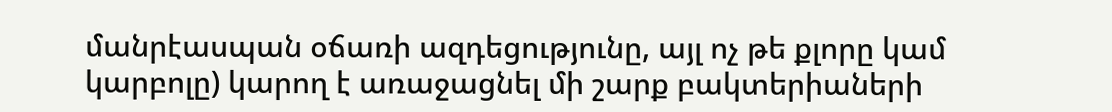մանրէասպան օճառի ազդեցությունը, այլ ոչ թե քլորը կամ կարբոլը) կարող է առաջացնել մի շարք բակտերիաների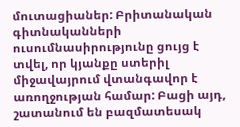մուտացիաներ: Բրիտանական գիտնականների ուսումնասիրությունը ցույց է տվել, որ կյանքը ստերիլ միջավայրում վտանգավոր է առողջության համար: Բացի այդ, շատանում են բազմատեսակ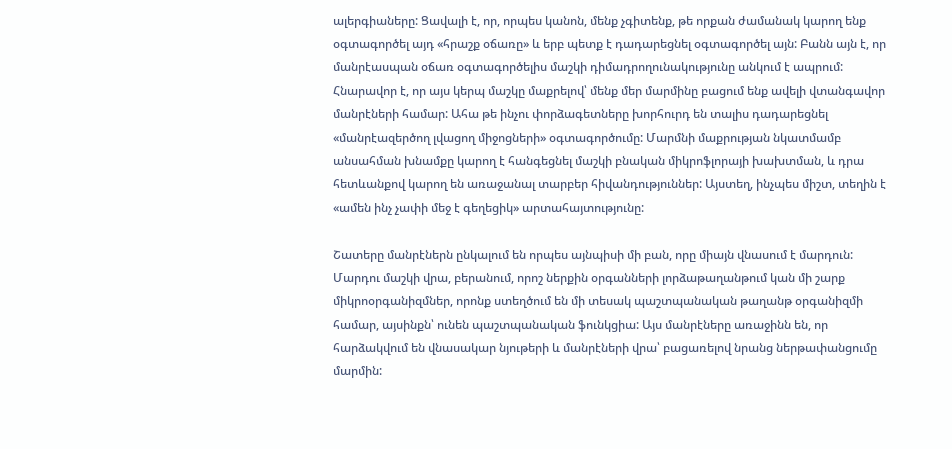ալերգիաները: Ցավալի է, որ, որպես կանոն, մենք չգիտենք, թե որքան ժամանակ կարող ենք օգտագործել այդ «հրաշք օճառը» և երբ պետք է դադարեցնել օգտագործել այն: Բանն այն է, որ մանրէասպան օճառ օգտագործելիս մաշկի դիմադրողունակությունը անկում է ապրում: Հնարավոր է, որ այս կերպ մաշկը մաքրելով՝ մենք մեր մարմինը բացում ենք ավելի վտանգավոր մանրէների համար: Ահա թե ինչու փորձագետները խորհուրդ են տալիս դադարեցնել «մանրէազերծող լվացող միջոցների» օգտագործումը: Մարմնի մաքրության նկատմամբ անսահման խնամքը կարող է հանգեցնել մաշկի բնական միկրոֆլորայի խախտման, և դրա հետևանքով կարող են առաջանալ տարբեր հիվանդություններ: Այստեղ, ինչպես միշտ, տեղին է «ամեն ինչ չափի մեջ է գեղեցիկ» արտահայտությունը:

Շատերը մանրէներն ընկալում են որպես այնպիսի մի բան, որը միայն վնասում է մարդուն: Մարդու մաշկի վրա, բերանում, որոշ ներքին օրգանների լորձաթաղանթում կան մի շարք միկրոօրգանիզմներ, որոնք ստեղծում են մի տեսակ պաշտպանական թաղանթ օրգանիզմի համար, այսինքն՝ ունեն պաշտպանական ֆունկցիա: Այս մանրէները առաջինն են, որ հարձակվում են վնասակար նյութերի և մանրէների վրա՝ բացառելով նրանց ներթափանցումը մարմին: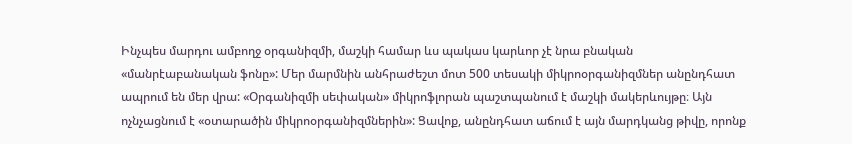Ինչպես մարդու ամբողջ օրգանիզմի, մաշկի համար ևս պակաս կարևոր չէ նրա բնական «մանրէաբանական ֆոնը»: Մեր մարմնին անհրաժեշտ մոտ 500 տեսակի միկրոօրգանիզմներ անընդհատ ապրում են մեր վրա: «Օրգանիզմի սեփական» միկրոֆլորան պաշտպանում է մաշկի մակերևույթը։ Այն ոչնչացնում է «օտարածին միկրոօրգանիզմներին»: Ցավոք, անընդհատ աճում է այն մարդկանց թիվը, որոնք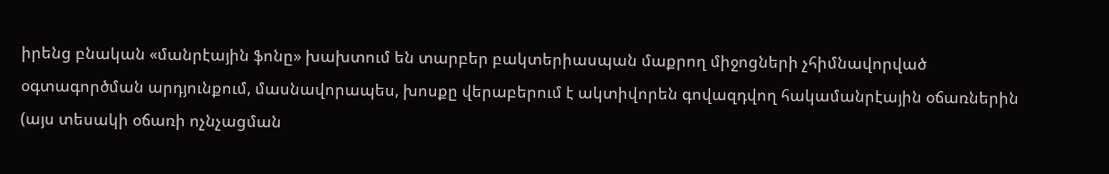իրենց բնական «մանրէային ֆոնը» խախտում են տարբեր բակտերիասպան մաքրող միջոցների չհիմնավորված օգտագործման արդյունքում, մասնավորապես, խոսքը վերաբերում է ակտիվորեն գովազդվող հակամանրէային օճառներին (այս տեսակի օճառի ոչնչացման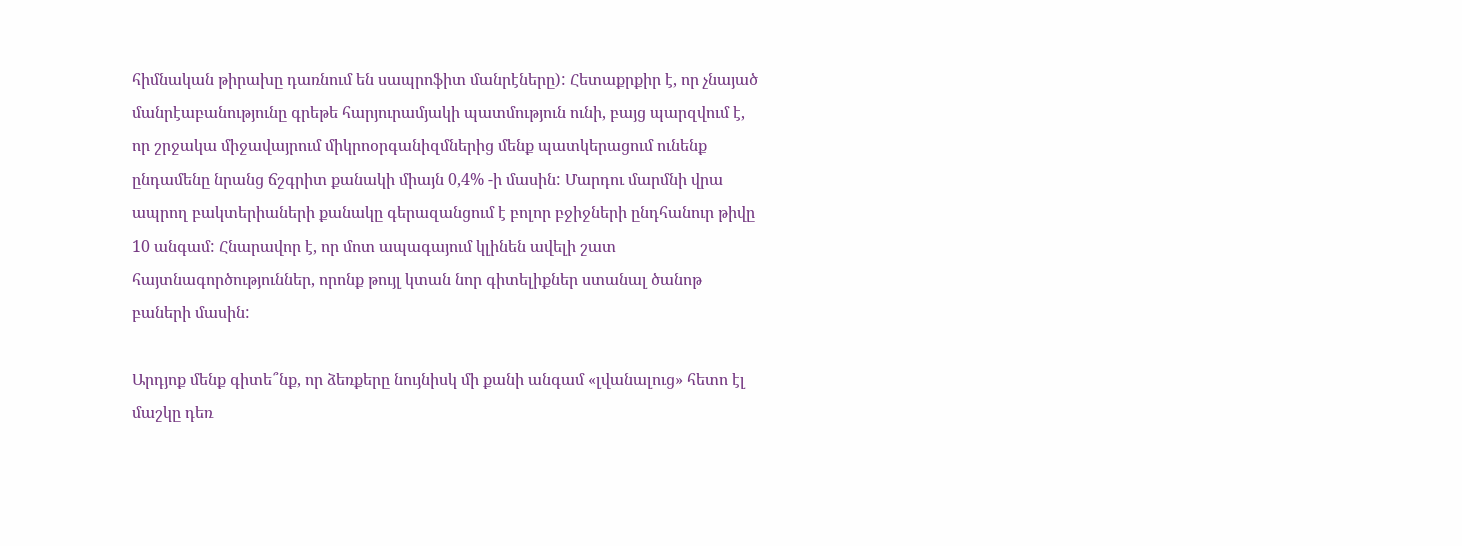հիմնական թիրախը դառնում են սապրոֆիտ մանրէները): Հետաքրքիր է, որ չնայած մանրէաբանությունը գրեթե հարյուրամյակի պատմություն ունի, բայց պարզվում է, որ շրջակա միջավայրում միկրոօրգանիզմներից մենք պատկերացում ունենք ընդամենը նրանց ճշգրիտ քանակի միայն 0,4% -ի մասին: Մարդու մարմնի վրա ապրող բակտերիաների քանակը գերազանցում է բոլոր բջիջների ընդհանուր թիվը 10 անգամ: Հնարավոր է, որ մոտ ապագայում կլինեն ավելի շատ հայտնագործություններ, որոնք թույլ կտան նոր գիտելիքներ ստանալ ծանոթ բաների մասին:

Արդյոք մենք գիտե՞նք, որ ձեռքերը նույնիսկ մի քանի անգամ «լվանալուց» հետո էլ մաշկը դեռ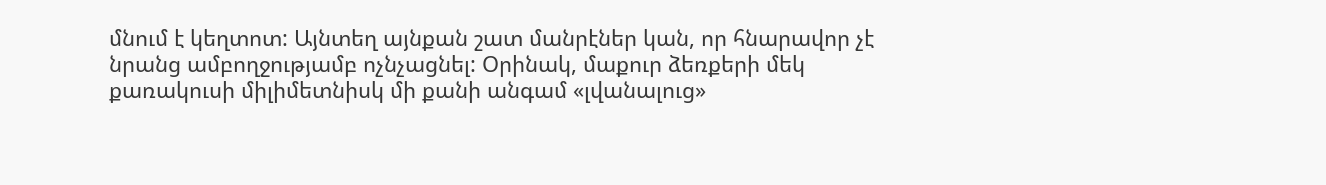մնում է կեղտոտ: Այնտեղ այնքան շատ մանրէներ կան, որ հնարավոր չէ նրանց ամբողջությամբ ոչնչացնել: Օրինակ, մաքուր ձեռքերի մեկ քառակուսի միլիմետնիսկ մի քանի անգամ «լվանալուց»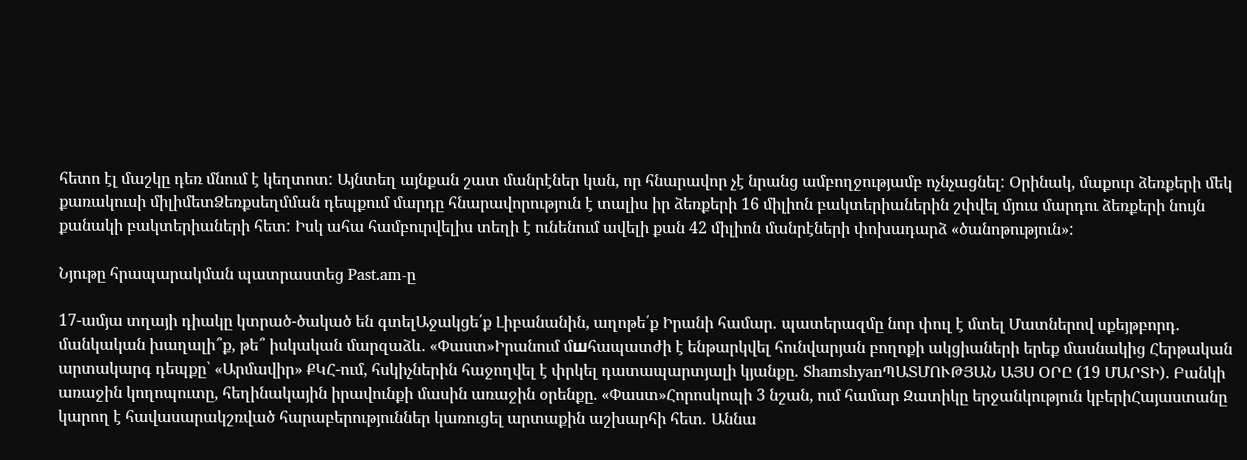հետո էլ մաշկը դեռ մնում է կեղտոտ: Այնտեղ այնքան շատ մանրէներ կան, որ հնարավոր չէ նրանց ամբողջությամբ ոչնչացնել: Օրինակ, մաքուր ձեռքերի մեկ քառակուսի միլիմետՁեռքսեղմման դեպքում մարդը հնարավորություն է տալիս իր ձեռքերի 16 միլիոն բակտերիաներին շփվել մյուս մարդու ձեռքերի նույն քանակի բակտերիաների հետ: Իսկ ահա համբուրվելիս տեղի է ունենում ավելի քան 42 միլիոն մանրէների փոխադարձ «ծանոթություն»:

Նյութը հրապարակման պատրաստեց Past.am-ը

17-ամյա տղայի դիակը կտրած-ծակած են գտելԱջակցե՛ք Լիբանանին, աղոթե՛ք Իրանի համար․ պատերազմը նոր փուլ է մտել Մատներով սքեյթբորդ. մանկական խաղալի՞ք, թե՞ իսկական մարզաձև. «Փաստ»Իրանում մшհապատժի է ենթարկվել հունվարյան բողոքի ակցիաների երեք մասնակից Հերթական արտակարգ դեպքը՝ «Արմավիր» ՔԿՀ-ում, հսկիչներին հաջողվել է փրկել դատապարտյալի կյանքը․ ShamshyanՊԱՏՄՈՒԹՅԱՆ ԱՅՍ ՕՐԸ (19 ՄԱՐՏԻ). Բանկի առաջին կողոպուտը, հեղինակային իրավունքի մասին առաջին օրենքը. «Փաստ»Հորոսկոպի 3 նշան, ում համար Զատիկը երջանկություն կբերիՀայաստանը կարող է հավասարակշռված հարաբերություններ կառուցել արտաքին աշխարհի հետ․ Աննա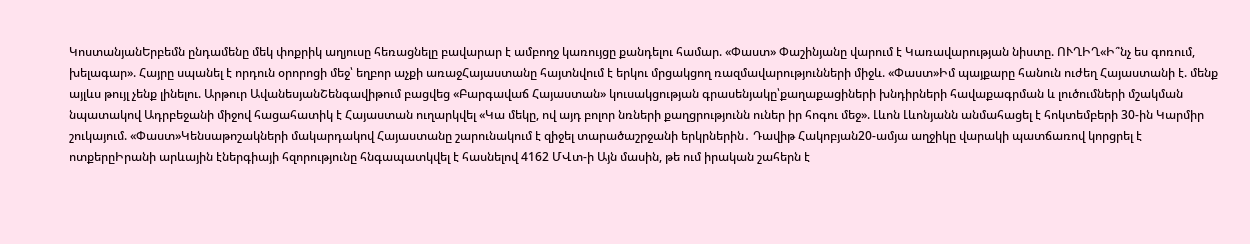ԿոստանյանԵրբեմն ընդամենը մեկ փոքրիկ աղյուսը հեռացնելը բավարար է ամբողջ կառույցը քանդելու համար. «Փաստ» Փաշինյանը վարում է Կառավարության նիստը. ՈՒՂԻՂ«Ի՞նչ ես գոռում, խելագար». Հայրը սպանել է որդուն օրորոցի մեջ՝ եղբոր աչքի առաջՀայաստանը հայտնվում է երկու մրցակցող ռազմավարությունների միջև. «Փաստ»Իմ պայքարը հանուն ուժեղ Հայաստանի է. մենք այլևս թույլ չենք լինելու. Արթուր ԱվանեսյանՇենգավիթում բացվեց «Բարգավաճ Հայաստան» կուսակցության գրասենյակը՝քաղաքացիների խնդիրների հավաքագրման և լուծումների մշակման նպատակով Ադրբեջանի միջով հացահատիկ է Հայաստան ուղարկվել «Կա մեկը, ով այդ բոլոր նռների քաղցրությունն ուներ իր հոգու մեջ». Լևոն Լևոնյանն անմահացել է հոկտեմբերի 30-ին Կարմիր շուկայում. «Փաստ»Կենսաթոշակների մակարդակով Հայաստանը շարունակում է զիջել տարածաշրջանի երկրներին․ Դավիթ Հակոբյան20-ամյա աղջիկը վարակի պատճառով կորցրել է ոտքերըԻրանի արևային էներգիայի հզորությունը հնգապատկվել է հասնելով 4162 ՄՎտ-ի Այն մասին, թե ում իրական շահերն է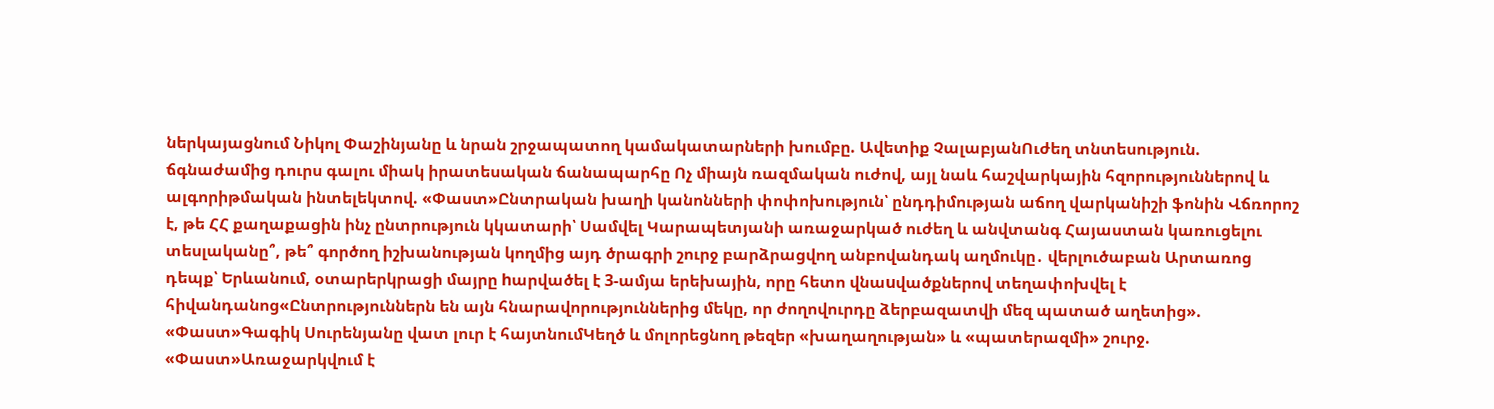ներկայացնում Նիկոլ Փաշինյանը և նրան շրջապատող կամակատարների խումբը. Ավետիք ՉալաբյանՈւժեղ տնտեսություն. ճգնաժամից դուրս գալու միակ իրատեսական ճանապարհը Ոչ միայն ռազմական ուժով, այլ նաև հաշվարկային հզորություններով և ալգորիթմական ինտելեկտով. «Փաստ»Ընտրական խաղի կանոնների փոփոխություն՝ ընդդիմության աճող վարկանիշի ֆոնին Վճռորոշ է, թե ՀՀ քաղաքացին ինչ ընտրություն կկատարի՝ Սամվել Կարապետյանի առաջարկած ուժեղ և անվտանգ Հայաստան կառուցելու տեսլականը՞, թե՞ գործող իշխանության կողմից այդ ծրագրի շուրջ բարձրացվող անբովանդակ աղմուկը․ վերլուծաբան Արտառոց դեպք՝ Երևանում, օտարերկրացի մայրը hարվածել է 3-ամյա երեխային, որը հետո վնաuվածքներով տեղափոխվել է հիվանդանոց«Ընտրություններն են այն հնարավորություններից մեկը, որ ժողովուրդը ձերբազատվի մեզ պատած աղետից». «Փաստ»Գագիկ Սուրենյանը վատ լուր է հայտնումԿեղծ և մոլորեցնող թեզեր «խաղաղության» և «պատերազմի» շուրջ. «Փաստ»Առաջարկվում է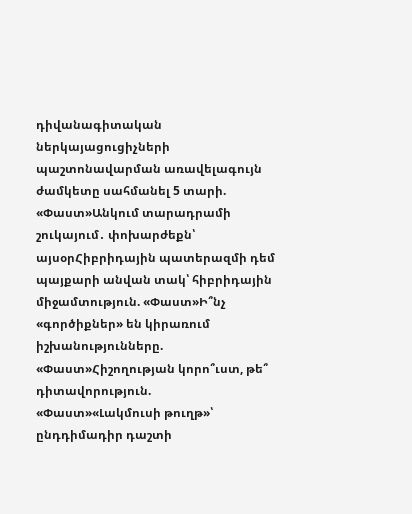դիվանագիտական ներկայացուցիչների պաշտոնավարման առավելագույն ժամկետը սահմանել 5 տարի. «Փաստ»Անկում տարադրամի շուկայում․ փոխարժեքն՝ այսօրՀիբրիդային պատերազմի դեմ պայքարի անվան տակ՝ հիբրիդային միջամտություն. «Փաստ»Ի՞նչ «գործիքներ» են կիրառում իշխանությունները. «Փաստ»Հիշողության կորո՞ւստ, թե՞ դիտավորություն. «Փաստ»«Լակմուսի թուղթ»՝ ընդդիմադիր դաշտի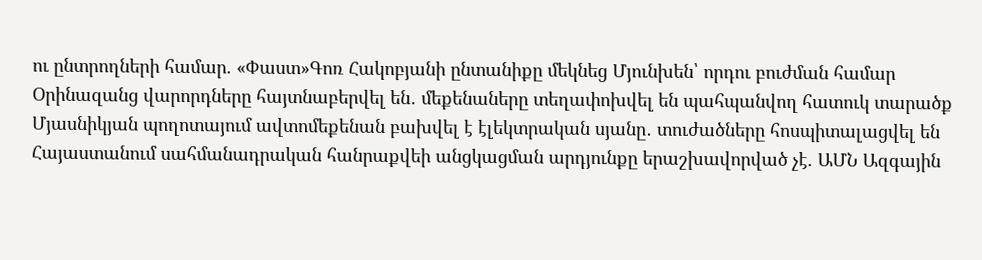ու ընտրողների համար. «Փաստ»Գոռ Հակոբյանի ընտանիքը մեկնեց Մյունխեն՝ որդու բուժման համար Օրինազանց վարորդները հայտնաբերվել են․ մեքենաները տեղափոխվել են պահպանվող հատուկ տարածք Մյասնիկյան պողոտայում ավտոմեքենան բախվել է էլեկտրական սյանը․ տուժածները հոսպիտալացվել են Հայաստանում սահմանադրական հանրաքվեի անցկացման արդյունքը երաշխավորված չէ. ԱՄՆ Ազգային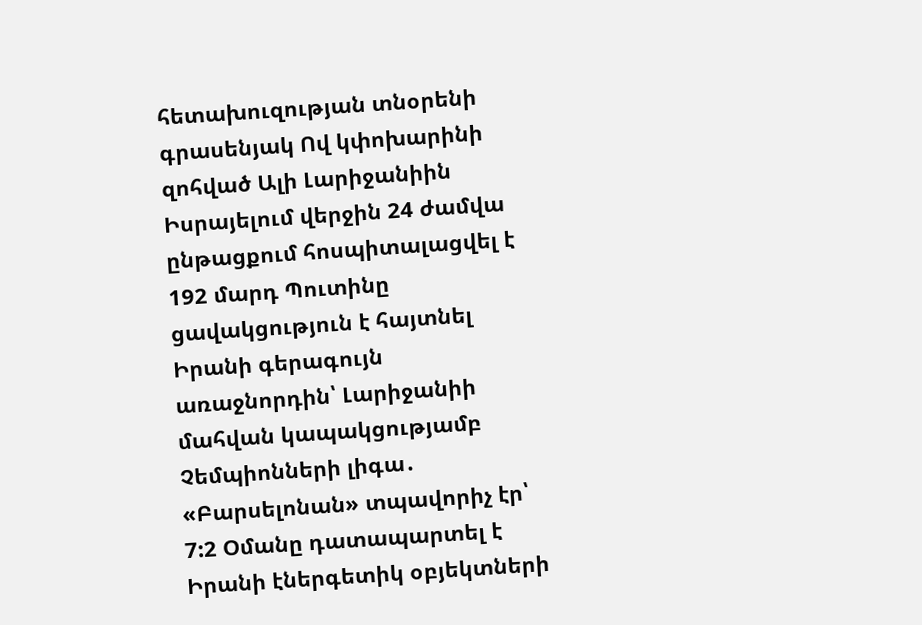հետախուզության տնօրենի գրասենյակ Ով կփոխարինի զոհված Ալի Լարիջանիին Իսրայելում վերջին 24 ժամվա ընթացքում հոսպիտալացվել է 192 մարդ Պուտինը ցավակցություն է հայտնել Իրանի գերագույն առաջնորդին՝ Լարիջանիի մահվան կապակցությամբ Չեմպիոնների լիգա․ «Բարսելոնան» տպավորիչ էր՝ 7:2 Օմանը դատապարտել է Իրանի էներգետիկ օբյեկտների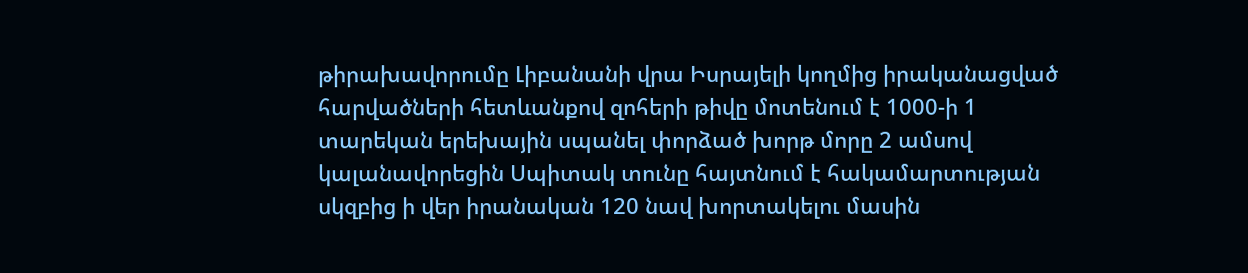թիրախավորումը Լիբանանի վրա Իսրայելի կողմից իրականացված հարվածների հետևանքով զոհերի թիվը մոտենում է 1000-ի 1 տարեկան երեխային սպանել փորձած խորթ մորը 2 ամսով կալանավորեցին Սպիտակ տունը հայտնում է հակամարտության սկզբից ի վեր իրանական 120 նավ խորտակելու մասին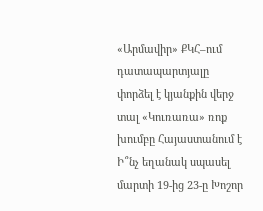«Արմավիր» ՔԿՀ–ում դատապարտյալը փորձել է կյանքին վերջ տալ «Կուռառա» ռոք խումբը Հայաստանում է Ի՞նչ եղանակ սպասել մարտի 19-ից 23-ը Խոշոր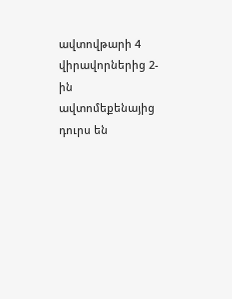ավտովթարի 4 վիրավորներից 2-ին ավտոմեքենայից դուրս են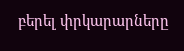բերել փրկարարները